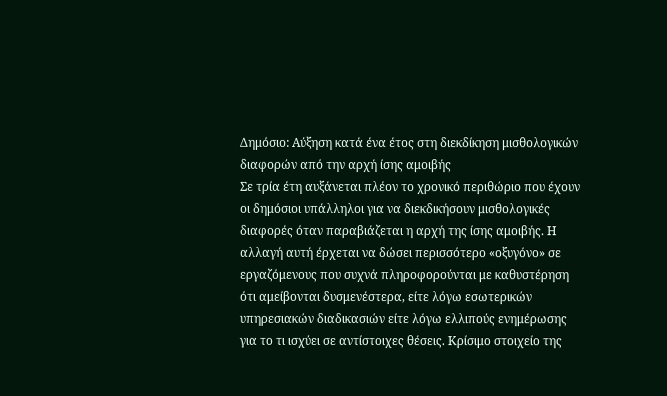Δημόσιο: Αύξηση κατά ένα έτος στη διεκδίκηση μισθολογικών διαφορών από την αρχή ίσης αμοιβής
Σε τρία έτη αυξάνεται πλέον το χρονικό περιθώριο που έχουν οι δημόσιοι υπάλληλοι για να διεκδικήσουν μισθολογικές διαφορές όταν παραβιάζεται η αρχή της ίσης αμοιβής. Η αλλαγή αυτή έρχεται να δώσει περισσότερο «οξυγόνο» σε εργαζόμενους που συχνά πληροφορούνται με καθυστέρηση ότι αμείβονται δυσμενέστερα, είτε λόγω εσωτερικών υπηρεσιακών διαδικασιών είτε λόγω ελλιπούς ενημέρωσης για το τι ισχύει σε αντίστοιχες θέσεις. Κρίσιμο στοιχείο της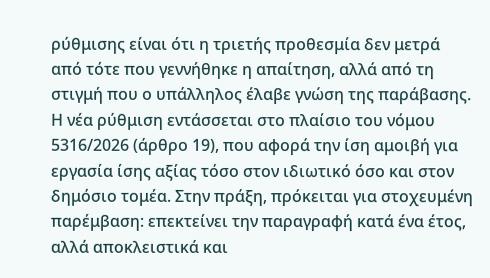ρύθμισης είναι ότι η τριετής προθεσμία δεν μετρά από τότε που γεννήθηκε η απαίτηση, αλλά από τη στιγμή που ο υπάλληλος έλαβε γνώση της παράβασης.
Η νέα ρύθμιση εντάσσεται στο πλαίσιο του νόμου 5316/2026 (άρθρο 19), που αφορά την ίση αμοιβή για εργασία ίσης αξίας τόσο στον ιδιωτικό όσο και στον δημόσιο τομέα. Στην πράξη, πρόκειται για στοχευμένη παρέμβαση: επεκτείνει την παραγραφή κατά ένα έτος, αλλά αποκλειστικά και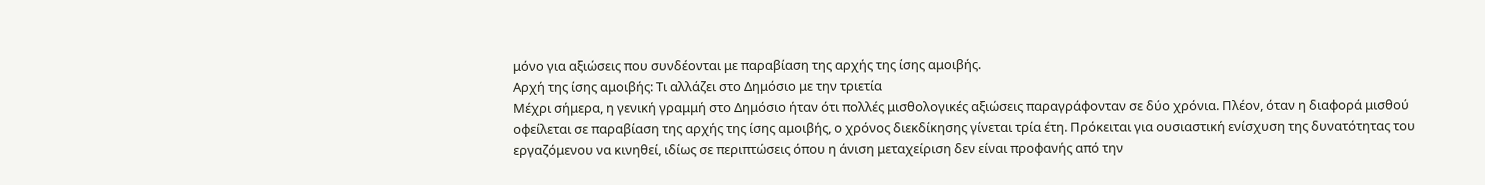μόνο για αξιώσεις που συνδέονται με παραβίαση της αρχής της ίσης αμοιβής.
Αρχή της ίσης αμοιβής: Τι αλλάζει στο Δημόσιο με την τριετία
Μέχρι σήμερα, η γενική γραμμή στο Δημόσιο ήταν ότι πολλές μισθολογικές αξιώσεις παραγράφονταν σε δύο χρόνια. Πλέον, όταν η διαφορά μισθού οφείλεται σε παραβίαση της αρχής της ίσης αμοιβής, ο χρόνος διεκδίκησης γίνεται τρία έτη. Πρόκειται για ουσιαστική ενίσχυση της δυνατότητας του εργαζόμενου να κινηθεί, ιδίως σε περιπτώσεις όπου η άνιση μεταχείριση δεν είναι προφανής από την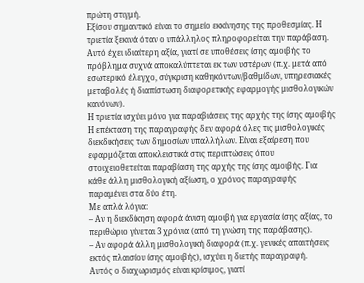πρώτη στιγμή.
Εξίσου σημαντικό είναι το σημείο εκκίνησης της προθεσμίας. Η τριετία ξεκινά όταν ο υπάλληλος πληροφορείται την παράβαση. Αυτό έχει ιδιαίτερη αξία, γιατί σε υποθέσεις ίσης αμοιβής το πρόβλημα συχνά αποκαλύπτεται εκ των υστέρων (π.χ. μετά από εσωτερικό έλεγχο, σύγκριση καθηκόντων/βαθμίδων, υπηρεσιακές μεταβολές ή διαπίστωση διαφορετικής εφαρμογής μισθολογικών κανόνων).
Η τριετία ισχύει μόνο για παραβιάσεις της αρχής της ίσης αμοιβής
Η επέκταση της παραγραφής δεν αφορά όλες τις μισθολογικές διεκδικήσεις των δημοσίων υπαλλήλων. Είναι εξαίρεση που εφαρμόζεται αποκλειστικά στις περιπτώσεις όπου στοιχειοθετείται παραβίαση της αρχής της ίσης αμοιβής. Για κάθε άλλη μισθολογική αξίωση, ο χρόνος παραγραφής παραμένει στα δύο έτη.
Με απλά λόγια:
– Αν η διεκδίκηση αφορά άνιση αμοιβή για εργασία ίσης αξίας, το περιθώριο γίνεται 3 χρόνια (από τη γνώση της παράβασης).
– Αν αφορά άλλη μισθολογική διαφορά (π.χ. γενικές απαιτήσεις εκτός πλαισίου ίσης αμοιβής), ισχύει η διετής παραγραφή.
Αυτός ο διαχωρισμός είναι κρίσιμος, γιατί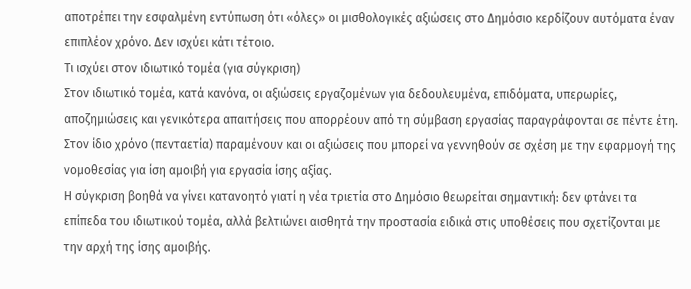αποτρέπει την εσφαλμένη εντύπωση ότι «όλες» οι μισθολογικές αξιώσεις στο Δημόσιο κερδίζουν αυτόματα έναν επιπλέον χρόνο. Δεν ισχύει κάτι τέτοιο.
Τι ισχύει στον ιδιωτικό τομέα (για σύγκριση)
Στον ιδιωτικό τομέα, κατά κανόνα, οι αξιώσεις εργαζομένων για δεδουλευμένα, επιδόματα, υπερωρίες, αποζημιώσεις και γενικότερα απαιτήσεις που απορρέουν από τη σύμβαση εργασίας παραγράφονται σε πέντε έτη. Στον ίδιο χρόνο (πενταετία) παραμένουν και οι αξιώσεις που μπορεί να γεννηθούν σε σχέση με την εφαρμογή της νομοθεσίας για ίση αμοιβή για εργασία ίσης αξίας.
Η σύγκριση βοηθά να γίνει κατανοητό γιατί η νέα τριετία στο Δημόσιο θεωρείται σημαντική: δεν φτάνει τα επίπεδα του ιδιωτικού τομέα, αλλά βελτιώνει αισθητά την προστασία ειδικά στις υποθέσεις που σχετίζονται με την αρχή της ίσης αμοιβής.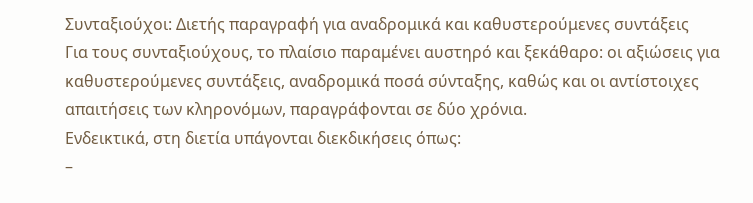Συνταξιούχοι: Διετής παραγραφή για αναδρομικά και καθυστερούμενες συντάξεις
Για τους συνταξιούχους, το πλαίσιο παραμένει αυστηρό και ξεκάθαρο: οι αξιώσεις για καθυστερούμενες συντάξεις, αναδρομικά ποσά σύνταξης, καθώς και οι αντίστοιχες απαιτήσεις των κληρονόμων, παραγράφονται σε δύο χρόνια.
Ενδεικτικά, στη διετία υπάγονται διεκδικήσεις όπως:
–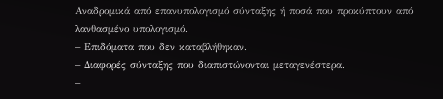Αναδρομικά από επανυπολογισμό σύνταξης ή ποσά που προκύπτουν από λανθασμένο υπολογισμό.
– Επιδόματα που δεν καταβλήθηκαν.
– Διαφορές σύνταξης που διαπιστώνονται μεταγενέστερα.
–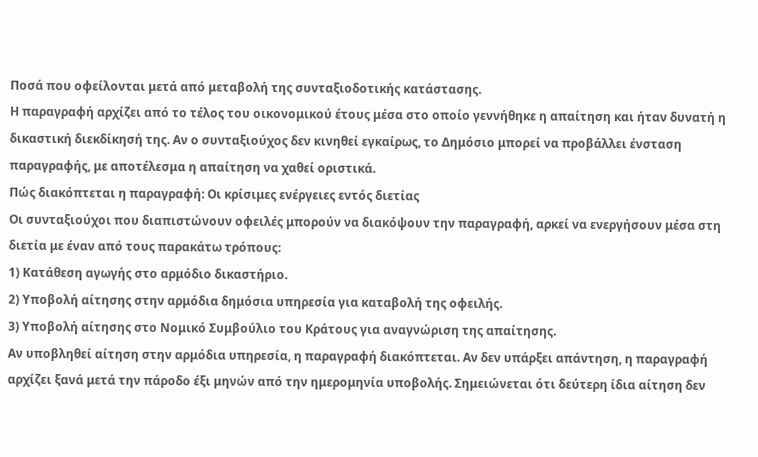Ποσά που οφείλονται μετά από μεταβολή της συνταξιοδοτικής κατάστασης.
Η παραγραφή αρχίζει από το τέλος του οικονομικού έτους μέσα στο οποίο γεννήθηκε η απαίτηση και ήταν δυνατή η δικαστική διεκδίκησή της. Αν ο συνταξιούχος δεν κινηθεί εγκαίρως, το Δημόσιο μπορεί να προβάλλει ένσταση παραγραφής, με αποτέλεσμα η απαίτηση να χαθεί οριστικά.
Πώς διακόπτεται η παραγραφή: Οι κρίσιμες ενέργειες εντός διετίας
Οι συνταξιούχοι που διαπιστώνουν οφειλές μπορούν να διακόψουν την παραγραφή, αρκεί να ενεργήσουν μέσα στη διετία με έναν από τους παρακάτω τρόπους:
1) Κατάθεση αγωγής στο αρμόδιο δικαστήριο.
2) Υποβολή αίτησης στην αρμόδια δημόσια υπηρεσία για καταβολή της οφειλής.
3) Υποβολή αίτησης στο Νομικό Συμβούλιο του Κράτους για αναγνώριση της απαίτησης.
Αν υποβληθεί αίτηση στην αρμόδια υπηρεσία, η παραγραφή διακόπτεται. Αν δεν υπάρξει απάντηση, η παραγραφή αρχίζει ξανά μετά την πάροδο έξι μηνών από την ημερομηνία υποβολής. Σημειώνεται ότι δεύτερη ίδια αίτηση δεν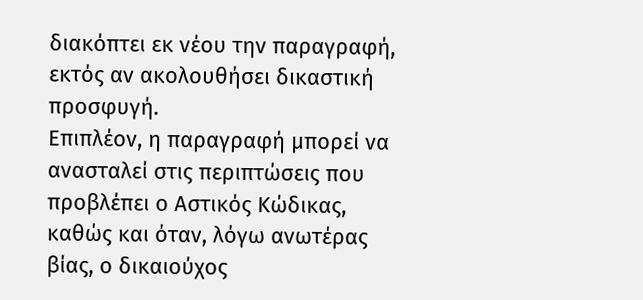διακόπτει εκ νέου την παραγραφή, εκτός αν ακολουθήσει δικαστική προσφυγή.
Επιπλέον, η παραγραφή μπορεί να ανασταλεί στις περιπτώσεις που προβλέπει ο Αστικός Κώδικας, καθώς και όταν, λόγω ανωτέρας βίας, ο δικαιούχος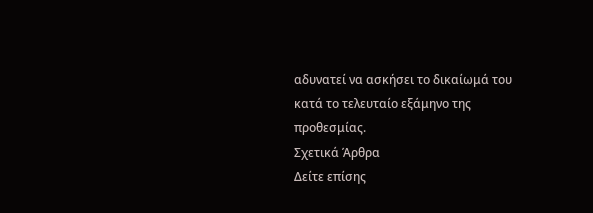αδυνατεί να ασκήσει το δικαίωμά του κατά το τελευταίο εξάμηνο της προθεσμίας.
Σχετικά Άρθρα
Δείτε επίσης